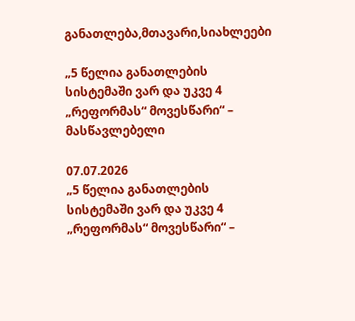განათლება,მთავარი,სიახლეები

„5 წელია განათლების სისტემაში ვარ და უკვე 4 „რეფორმას“ მოვესწარი“ – მასწავლებელი

07.07.2026
„5 წელია განათლების სისტემაში ვარ და უკვე 4 „რეფორმას“ მოვესწარი“ –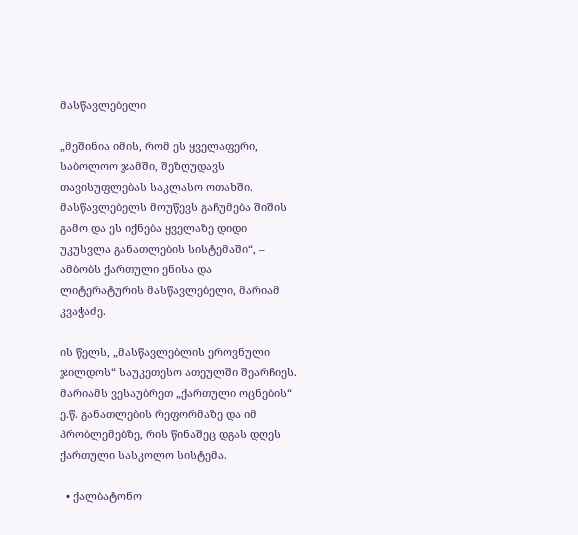მასწავლებელი

„მეშინია იმის, რომ ეს ყველაფერი, საბოლოო ჯამში, შეზღუდავს თავისუფლებას საკლასო ოთახში. მასწავლებელს მოუწევს გაჩუმება შიშის გამო და ეს იქნება ყველაზე დიდი უკუსვლა განათლების სისტემაში“, – ამბობს ქართული ენისა და ლიტერატურის მასწავლებელი, მარიამ კვაჭაძე.

ის წელს, „მასწავლებლის ეროვნული ჯილდოს“ საუკეთესო ათეულში შეარჩიეს. მარიამს ვესაუბრეთ „ქართული ოცნების“ ე.წ. განათლების რეფორმაზე და იმ პრობლემებზე, რის წინაშეც დგას დღეს ქართული სასკოლო სისტემა.

  • ქალბატონო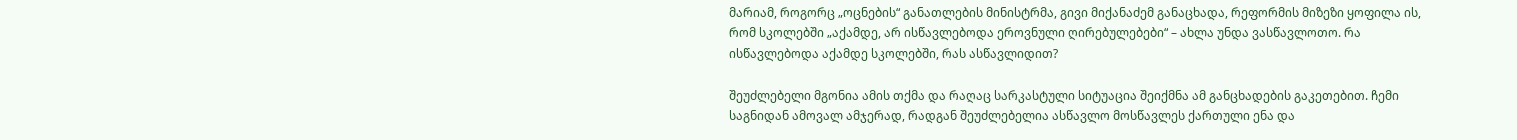მარიამ, როგორც „ოცნების“ განათლების მინისტრმა, გივი მიქანაძემ განაცხადა, რეფორმის მიზეზი ყოფილა ის, რომ სკოლებში „აქამდე, არ ისწავლებოდა ეროვნული ღირებულებები“ – ახლა უნდა ვასწავლოთო. რა ისწავლებოდა აქამდე სკოლებში, რას ასწავლიდით?

შეუძლებელი მგონია ამის თქმა და რაღაც სარკასტული სიტუაცია შეიქმნა ამ განცხადების გაკეთებით. ჩემი საგნიდან ამოვალ ამჯერად, რადგან შეუძლებელია ასწავლო მოსწავლეს ქართული ენა და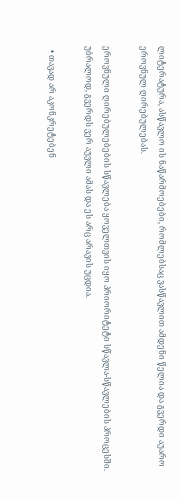ლიტერატურა, ასწავლო ის ნაწარმოებები, რომლებსაც ვასწავლით ამდენი წელია და გვერდი აუარო ეროვნულ ღირებულებას.

ეროვნული ღირებულებების სწავლება ყოველთვის იყო პრიორიტეტი სწავლა-სწავლების პროცესში. უბრალოდ, გვერდს ვერ აუვლი ამას და ეს არც არავის უცდია.

  • თავად არ აკონკრეტებენ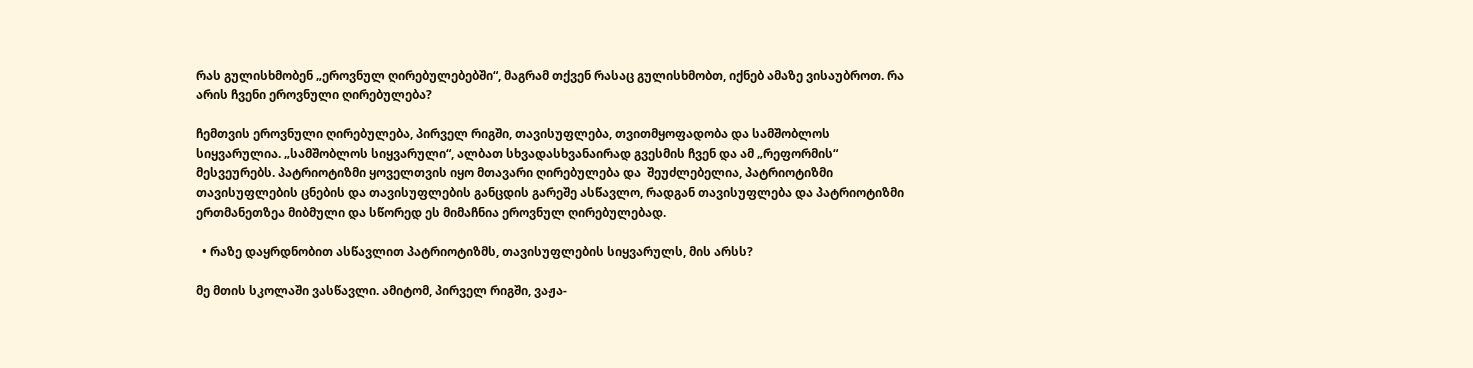რას გულისხმობენ „ეროვნულ ღირებულებებში“, მაგრამ თქვენ რასაც გულისხმობთ, იქნებ ამაზე ვისაუბროთ. რა არის ჩვენი ეროვნული ღირებულება?

ჩემთვის ეროვნული ღირებულება, პირველ რიგში, თავისუფლება, თვითმყოფადობა და სამშობლოს სიყვარულია. „სამშობლოს სიყვარული“, ალბათ სხვადასხვანაირად გვესმის ჩვენ და ამ „რეფორმის“ მესვეურებს. პატრიოტიზმი ყოველთვის იყო მთავარი ღირებულება და  შეუძლებელია, პატრიოტიზმი თავისუფლების ცნების და თავისუფლების განცდის გარეშე ასწავლო, რადგან თავისუფლება და პატრიოტიზმი ერთმანეთზეა მიბმული და სწორედ ეს მიმაჩნია ეროვნულ ღირებულებად.

  • რაზე დაყრდნობით ასწავლით პატრიოტიზმს, თავისუფლების სიყვარულს, მის არსს?

მე მთის სკოლაში ვასწავლი. ამიტომ, პირველ რიგში, ვაჟა-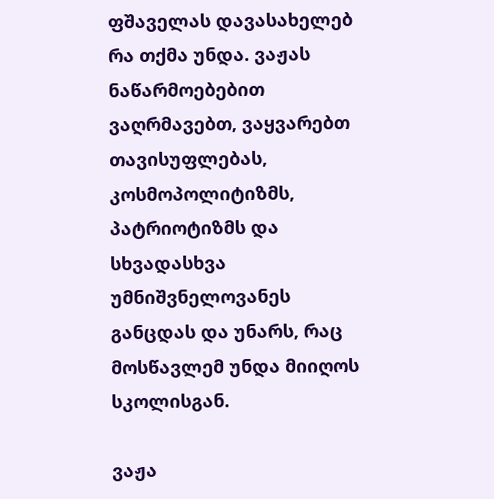ფშაველას დავასახელებ რა თქმა უნდა. ვაჟას ნაწარმოებებით ვაღრმავებთ, ვაყვარებთ თავისუფლებას, კოსმოპოლიტიზმს, პატრიოტიზმს და სხვადასხვა უმნიშვნელოვანეს განცდას და უნარს, რაც მოსწავლემ უნდა მიიღოს სკოლისგან.

ვაჟა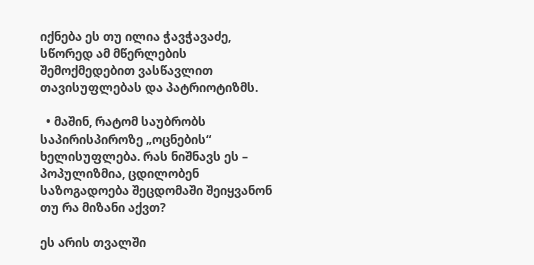იქნება ეს თუ ილია ჭავჭავაძე, სწორედ ამ მწერლების შემოქმედებით ვასწავლით თავისუფლებას და პატრიოტიზმს.

  • მაშინ, რატომ საუბრობს საპირისპიროზე „ოცნების“ ხელისუფლება. რას ნიშნავს ეს – პოპულიზმია, ცდილობენ საზოგადოება შეცდომაში შეიყვანონ თუ რა მიზანი აქვთ?

ეს არის თვალში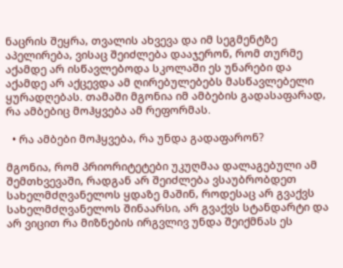ნაცრის შეყრა, თვალის ახვევა და იმ სეგმენტზე აპელირება, ვისაც შეიძლება დააჯერონ, რომ თურმე აქამდე არ ისწავლებოდა სკოლაში ეს უნარები და აქამდე არ აქცევდა ამ ღირებულებებს მასწავლებელი ყურადღებას. თამაში მგონია იმ ამბების გადასაფარად, რა ამბებიც მოჰყვება ამ რეფორმას.

  • რა ამბები მოჰყვება, რა უნდა გადაფარონ?

მგონია, რომ პრიორიტეტები უკუღმაა დალაგებული ამ შემთხვევაში, რადგან არ შეიძლება ვსაუბრობდეთ სახელმძღვანელოს ყდაზე მაშინ, როდესაც არ გვაქვს სახელმძღვანელოს შინაარსი, არ გვაქვს სტანდარტი და არ ვიცით რა მიზნების ირგვლივ უნდა შეიქმნას ეს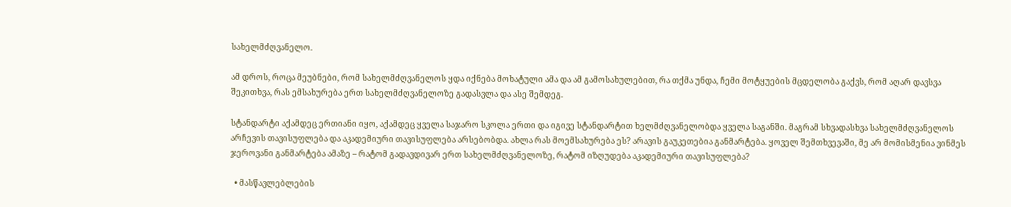სახელმძღვანელო.

ამ დროს, როცა მეუბნები, რომ სახელმძღვანელოს ყდა იქნება მოხატული ამა და ამ გამოსახულებით, რა თქმა უნდა, ჩემი მოტყუების მცდელობა გაქვს, რომ აღარ დავსვა შეკითხვა, რას ემსახურება ერთ სახელმძღვანელოზე გადასვლა და ასე შემდეგ.

სტანდარტი აქამდეც ერთიანი იყო, აქამდეც ყველა საჯარო სკოლა ერთი და იგივე სტანდარტით ხელმძღვანელობდა ყველა საგანში. მაგრამ სხვადასხვა სახელმძღვანელოს არჩევის თავისუფლება და აკადემიური თავისუფლება არსებობდა. ახლა რას მოემსახურება ეს? არავის გაუკეთებია განმარტება. ყოველ შემთხვევაში, მე არ მომისმენია ვინმეს ჯეროვანი განმარტება ამაზე – რატომ გადავდივარ ერთ სახელმძღვანელოზე, რატომ იზღუდება აკადემიური თავისუფლება?

  • მასწავლებლების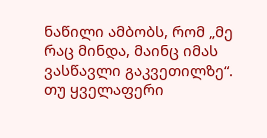ნაწილი ამბობს, რომ „მე რაც მინდა, მაინც იმას ვასწავლი გაკვეთილზე“. თუ ყველაფერი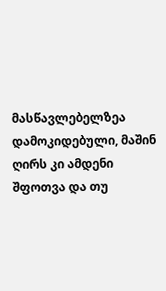მასწავლებელზეა დამოკიდებული, მაშინ ღირს კი ამდენი შფოთვა და თუ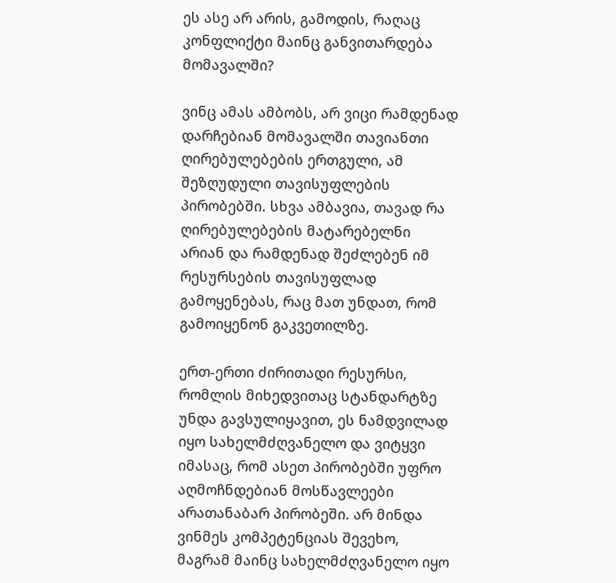ეს ასე არ არის, გამოდის, რაღაც კონფლიქტი მაინც განვითარდება მომავალში?

ვინც ამას ამბობს, არ ვიცი რამდენად დარჩებიან მომავალში თავიანთი ღირებულებების ერთგული, ამ შეზღუდული თავისუფლების პირობებში. სხვა ამბავია, თავად რა ღირებულებების მატარებელნი არიან და რამდენად შეძლებენ იმ რესურსების თავისუფლად გამოყენებას, რაც მათ უნდათ, რომ გამოიყენონ გაკვეთილზე.

ერთ-ერთი ძირითადი რესურსი, რომლის მიხედვითაც სტანდარტზე უნდა გავსულიყავით, ეს ნამდვილად იყო სახელმძღვანელო და ვიტყვი იმასაც, რომ ასეთ პირობებში უფრო აღმოჩნდებიან მოსწავლეები არათანაბარ პირობეში. არ მინდა ვინმეს კომპეტენციას შევეხო, მაგრამ მაინც სახელმძღვანელო იყო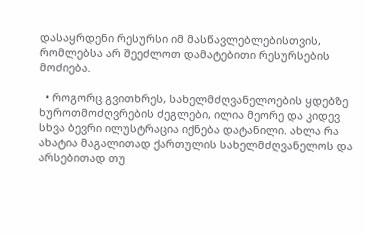დასაყრდენი რესურსი იმ მასწავლებლებისთვის, რომლებსა არ შეეძლოთ დამატებითი რესურსების მოძიება.

  • როგორც გვითხრეს, სახელმძღვანელოების ყდებზე ხუროთმოძღვრების ძეგლები, ილია მეორე და კიდევ სხვა ბევრი ილუსტრაცია იქნება დატანილი. ახლა რა ახატია მაგალითად ქართულის სახელმძღვანელოს და არსებითად თუ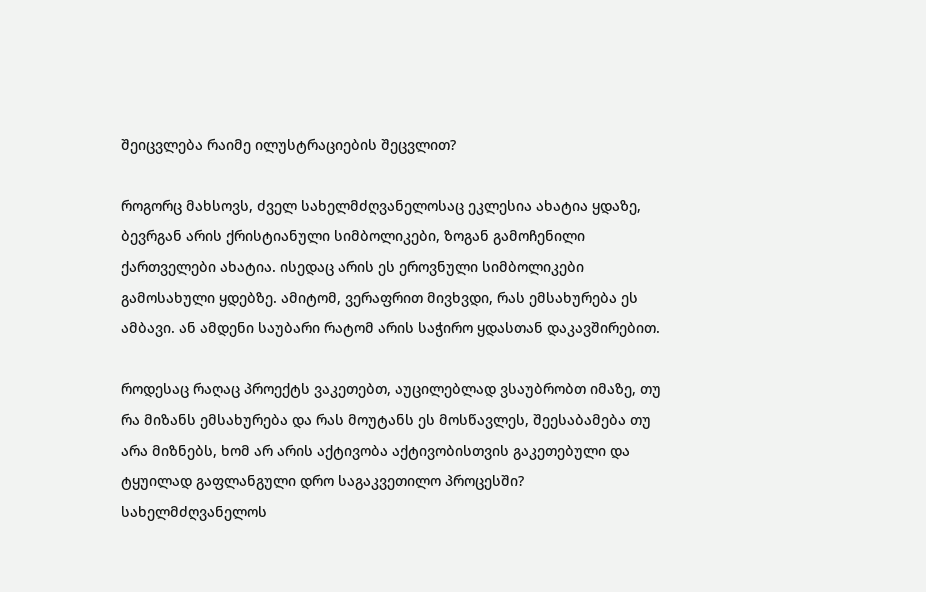შეიცვლება რაიმე ილუსტრაციების შეცვლით?

როგორც მახსოვს, ძველ სახელმძღვანელოსაც ეკლესია ახატია ყდაზე, ბევრგან არის ქრისტიანული სიმბოლიკები, ზოგან გამოჩენილი ქართველები ახატია. ისედაც არის ეს ეროვნული სიმბოლიკები გამოსახული ყდებზე. ამიტომ, ვერაფრით მივხვდი, რას ემსახურება ეს ამბავი. ან ამდენი საუბარი რატომ არის საჭირო ყდასთან დაკავშირებით.

როდესაც რაღაც პროექტს ვაკეთებთ, აუცილებლად ვსაუბრობთ იმაზე, თუ რა მიზანს ემსახურება და რას მოუტანს ეს მოსწავლეს, შეესაბამება თუ არა მიზნებს, ხომ არ არის აქტივობა აქტივობისთვის გაკეთებული და ტყუილად გაფლანგული დრო საგაკვეთილო პროცესში? სახელმძღვანელოს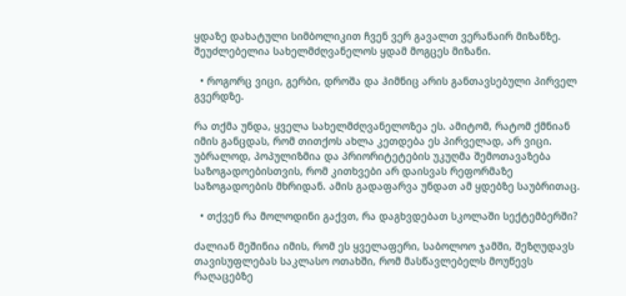ყდაზე დახატული სიმბოლიკით ჩვენ ვერ გავალთ ვერანაირ მიზანზე. შეუძლებელია სახელმძღვანელოს ყდამ მოგცეს მიზანი.

  • როგორც ვიცი, გერბი, დროშა და ჰიმნიც არის განთავსებული პირველ გვერდზე.

რა თქმა უნდა, ყველა სახელმძღვანელოზეა ეს. ამიტომ, რატომ ქმნიან იმის განცდას, რომ თითქოს ახლა კეთდება ეს პირველად, არ ვიცი. უბრალოდ, პოპულიზმია და პრიორიტეტების უკუღმა შემოთავაზება საზოგადოებისთვის, რომ კითხვები არ დაისვას რეფორმაზე საზოგადოების მხრიდან. ამის გადაფარვა უნდათ ამ ყდებზე საუბრითაც.

  • თქვენ რა მოლოდინი გაქვთ, რა დაგხვდებათ სკოლაში სექტემბერში?

ძალიან მეშინია იმის, რომ ეს ყველაფერი, საბოლოო ჯამში, შეზღუდავს თავისუფლებას საკლასო ოთახში, რომ მასწავლებელს მოუწევს რაღაცებზე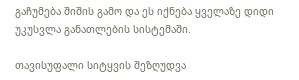გაჩუმება შიშის გამო და ეს იქნება ყველაზე დიდი უკუსვლა განათლების სისტემაში.

თავისუფალი სიტყვის შეზღუდვა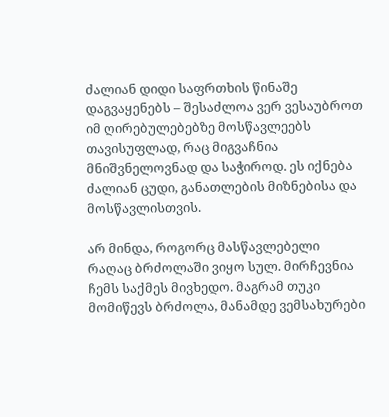ძალიან დიდი საფრთხის წინაშე დაგვაყენებს – შესაძლოა ვერ ვესაუბროთ იმ ღირებულებებზე მოსწავლეებს თავისუფლად, რაც მიგვაჩნია მნიშვნელოვნად და საჭიროდ. ეს იქნება ძალიან ცუდი, განათლების მიზნებისა და მოსწავლისთვის.

არ მინდა, როგორც მასწავლებელი რაღაც ბრძოლაში ვიყო სულ. მირჩევნია ჩემს საქმეს მივხედო. მაგრამ თუკი მომიწევს ბრძოლა, მანამდე ვემსახურები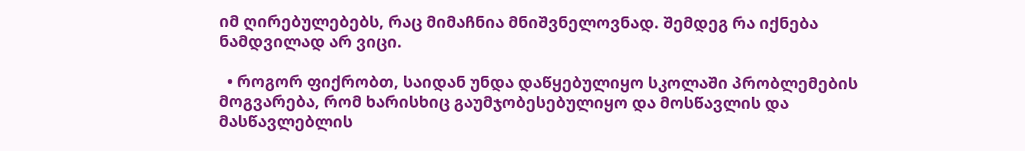იმ ღირებულებებს, რაც მიმაჩნია მნიშვნელოვნად. შემდეგ რა იქნება ნამდვილად არ ვიცი.

  • როგორ ფიქრობთ, საიდან უნდა დაწყებულიყო სკოლაში პრობლემების მოგვარება, რომ ხარისხიც გაუმჯობესებულიყო და მოსწავლის და მასწავლებლის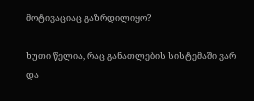მოტივაციაც გაზრდილიყო?

ხუთი წელია, რაც განათლების სისტემაში ვარ და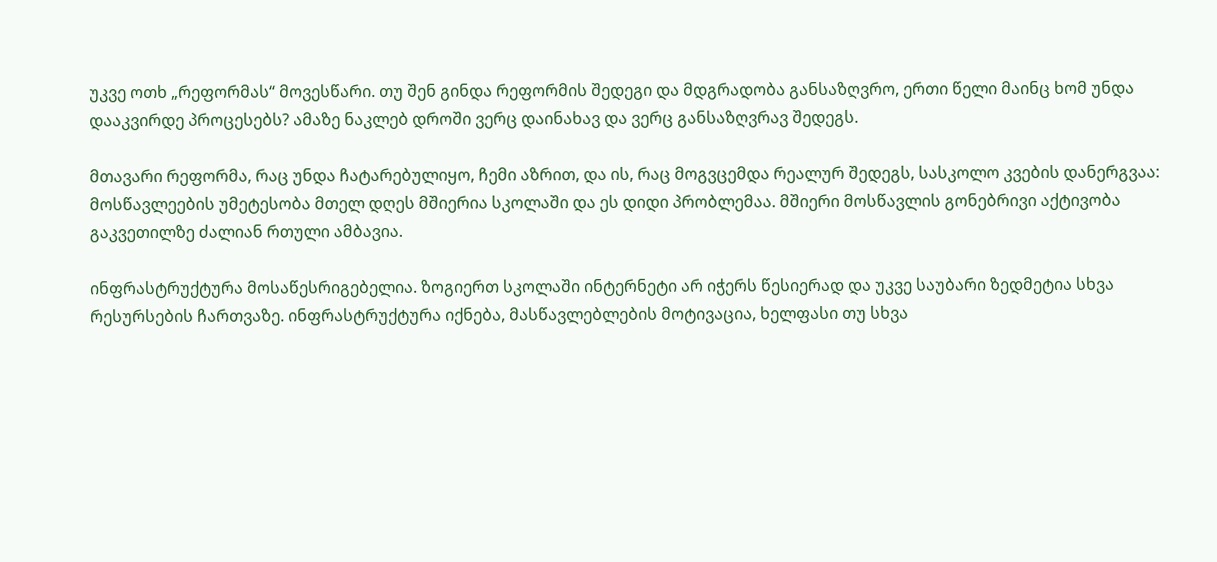უკვე ოთხ „რეფორმას“ მოვესწარი. თუ შენ გინდა რეფორმის შედეგი და მდგრადობა განსაზღვრო, ერთი წელი მაინც ხომ უნდა დააკვირდე პროცესებს? ამაზე ნაკლებ დროში ვერც დაინახავ და ვერც განსაზღვრავ შედეგს.

მთავარი რეფორმა, რაც უნდა ჩატარებულიყო, ჩემი აზრით, და ის, რაც მოგვცემდა რეალურ შედეგს, სასკოლო კვების დანერგვაა: მოსწავლეების უმეტესობა მთელ დღეს მშიერია სკოლაში და ეს დიდი პრობლემაა. მშიერი მოსწავლის გონებრივი აქტივობა გაკვეთილზე ძალიან რთული ამბავია.

ინფრასტრუქტურა მოსაწესრიგებელია. ზოგიერთ სკოლაში ინტერნეტი არ იჭერს წესიერად და უკვე საუბარი ზედმეტია სხვა რესურსების ჩართვაზე. ინფრასტრუქტურა იქნება, მასწავლებლების მოტივაცია, ხელფასი თუ სხვა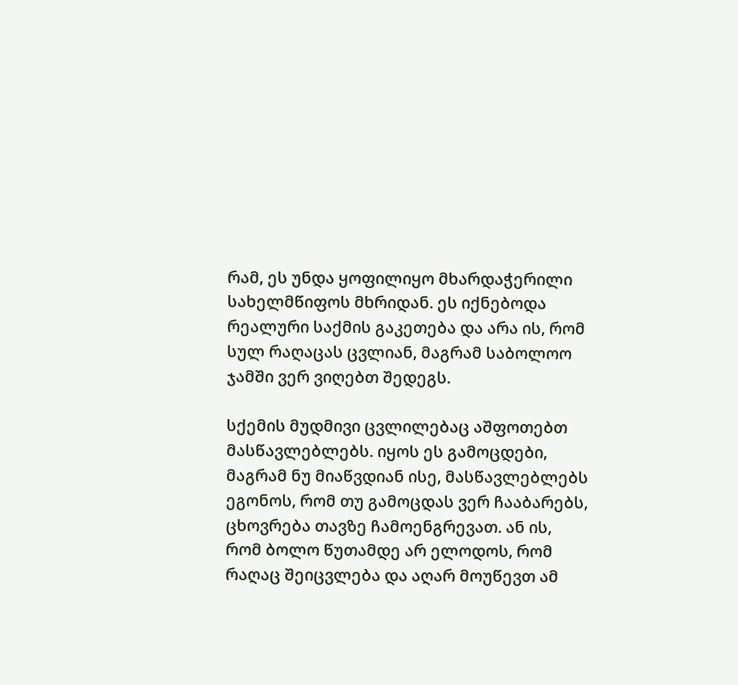რამ, ეს უნდა ყოფილიყო მხარდაჭერილი სახელმწიფოს მხრიდან. ეს იქნებოდა რეალური საქმის გაკეთება და არა ის, რომ სულ რაღაცას ცვლიან, მაგრამ საბოლოო ჯამში ვერ ვიღებთ შედეგს.

სქემის მუდმივი ცვლილებაც აშფოთებთ მასწავლებლებს. იყოს ეს გამოცდები, მაგრამ ნუ მიაწვდიან ისე, მასწავლებლებს ეგონოს, რომ თუ გამოცდას ვერ ჩააბარებს, ცხოვრება თავზე ჩამოენგრევათ. ან ის, რომ ბოლო წუთამდე არ ელოდოს, რომ რაღაც შეიცვლება და აღარ მოუწევთ ამ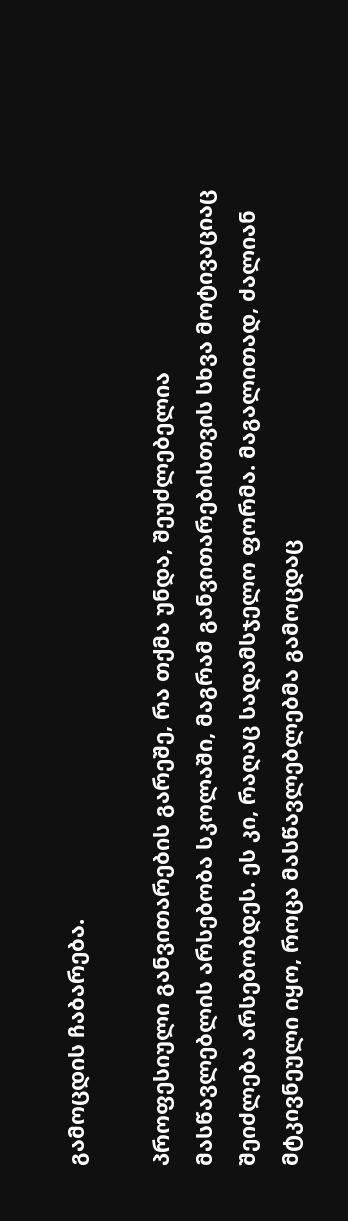გამოცდის ჩაბარება.

პროფესიული განვითარების გარეშე, რა თქმა უნდა, შეუძლებელია მასწავლებლის არსებობა სკოლაში, მაგრამ განვითარებისთვის სხვა მოტივაციაც შეიძლება არსებობდეს. ეს კი, რაღაც სადამსჯელო ფორმა. მაგალითად, ძალიან მტკივნეული იყო, როცა მასწავლებლებმა გამოცდაც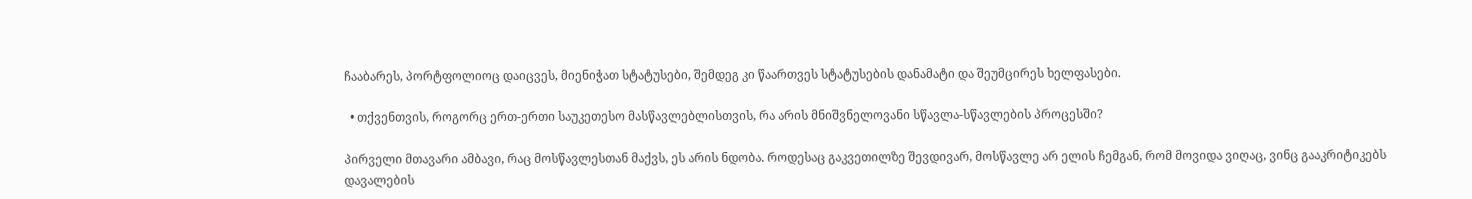ჩააბარეს, პორტფოლიოც დაიცვეს, მიენიჭათ სტატუსები, შემდეგ კი წაართვეს სტატუსების დანამატი და შეუმცირეს ხელფასები.

  • თქვენთვის, როგორც ერთ-ერთი საუკეთესო მასწავლებლისთვის, რა არის მნიშვნელოვანი სწავლა-სწავლების პროცესში?

პირველი მთავარი ამბავი, რაც მოსწავლესთან მაქვს, ეს არის ნდობა. როდესაც გაკვეთილზე შევდივარ, მოსწავლე არ ელის ჩემგან, რომ მოვიდა ვიღაც, ვინც გააკრიტიკებს დავალების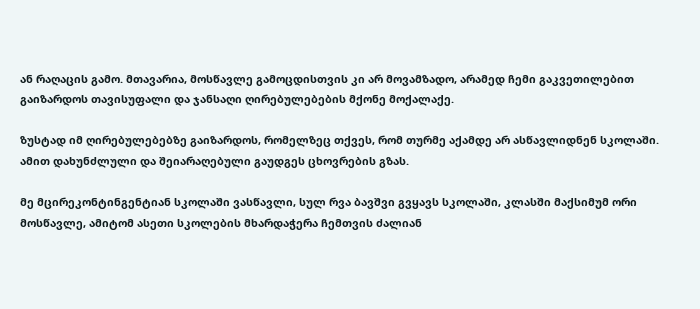ან რაღაცის გამო. მთავარია, მოსწავლე გამოცდისთვის კი არ მოვამზადო, არამედ ჩემი გაკვეთილებით გაიზარდოს თავისუფალი და ჯანსაღი ღირებულებების მქონე მოქალაქე.

ზუსტად იმ ღირებულებებზე გაიზარდოს, რომელზეც თქვეს, რომ თურმე აქამდე არ ასწავლიდნენ სკოლაში. ამით დახუნძლული და შეიარაღებული გაუდგეს ცხოვრების გზას.

მე მცირეკონტინგენტიან სკოლაში ვასწავლი, სულ რვა ბავშვი გვყავს სკოლაში, კლასში მაქსიმუმ ორი მოსწავლე, ამიტომ ასეთი სკოლების მხარდაჭერა ჩემთვის ძალიან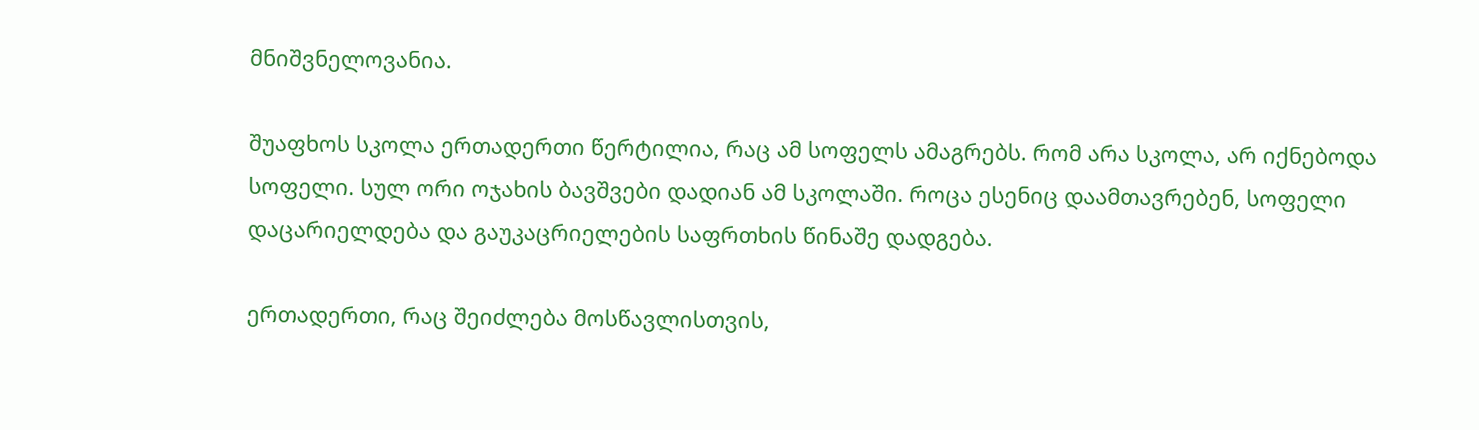მნიშვნელოვანია.

შუაფხოს სკოლა ერთადერთი წერტილია, რაც ამ სოფელს ამაგრებს. რომ არა სკოლა, არ იქნებოდა სოფელი. სულ ორი ოჯახის ბავშვები დადიან ამ სკოლაში. როცა ესენიც დაამთავრებენ, სოფელი დაცარიელდება და გაუკაცრიელების საფრთხის წინაშე დადგება.

ერთადერთი, რაც შეიძლება მოსწავლისთვის,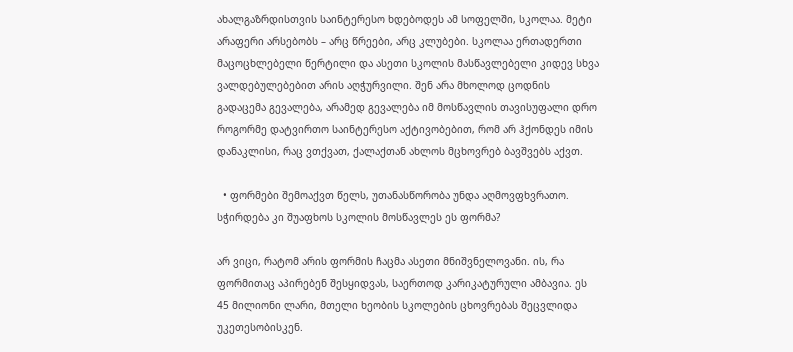ახალგაზრდისთვის საინტერესო ხდებოდეს ამ სოფელში, სკოლაა. მეტი არაფერი არსებობს – არც წრეები, არც კლუბები. სკოლაა ერთადერთი მაცოცხლებელი წერტილი და ასეთი სკოლის მასწავლებელი კიდევ სხვა ვალდებულებებით არის აღჭურვილი. შენ არა მხოლოდ ცოდნის გადაცემა გევალება, არამედ გევალება იმ მოსწავლის თავისუფალი დრო როგორმე დატვირთო საინტერესო აქტივობებით, რომ არ ჰქონდეს იმის დანაკლისი, რაც ვთქვათ, ქალაქთან ახლოს მცხოვრებ ბავშვებს აქვთ.

  • ფორმები შემოაქვთ წელს, უთანასწორობა უნდა აღმოვფხვრათო. სჭირდება კი შუაფხოს სკოლის მოსწავლეს ეს ფორმა?

არ ვიცი, რატომ არის ფორმის ჩაცმა ასეთი მნიშვნელოვანი. ის, რა ფორმითაც აპირებენ შესყიდვას, საერთოდ კარიკატურული ამბავია. ეს 45 მილიონი ლარი, მთელი ხეობის სკოლების ცხოვრებას შეცვლიდა უკეთესობისკენ.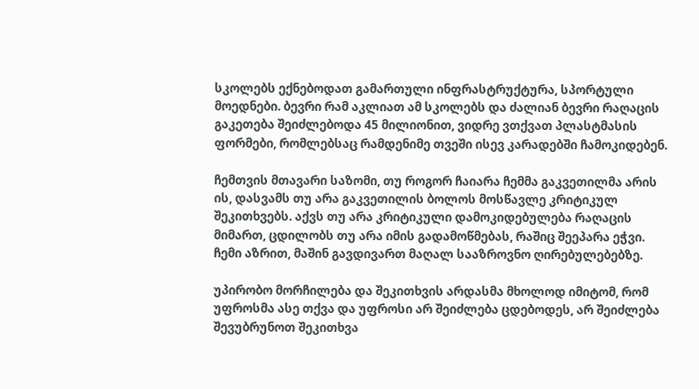სკოლებს ექნებოდათ გამართული ინფრასტრუქტურა, სპორტული მოედნები. ბევრი რამ აკლიათ ამ სკოლებს და ძალიან ბევრი რაღაცის გაკეთება შეიძლებოდა 45 მილიონით, ვიდრე ვთქვათ პლასტმასის ფორმები, რომლებსაც რამდენიმე თვეში ისევ კარადებში ჩამოკიდებენ.

ჩემთვის მთავარი საზომი, თუ როგორ ჩაიარა ჩემმა გაკვეთილმა არის ის, დასვამს თუ არა გაკვეთილის ბოლოს მოსწავლე კრიტიკულ შეკითხვებს. აქვს თუ არა კრიტიკული დამოკიდებულება რაღაცის მიმართ, ცდილობს თუ არა იმის გადამოწმებას, რაშიც შეეპარა ეჭვი.  ჩემი აზრით, მაშინ გავდივართ მაღალ სააზროვნო ღირებულებებზე.

უპირობო მორჩილება და შეკითხვის არდასმა მხოლოდ იმიტომ, რომ უფროსმა ასე თქვა და უფროსი არ შეიძლება ცდებოდეს, არ შეიძლება შევუბრუნოთ შეკითხვა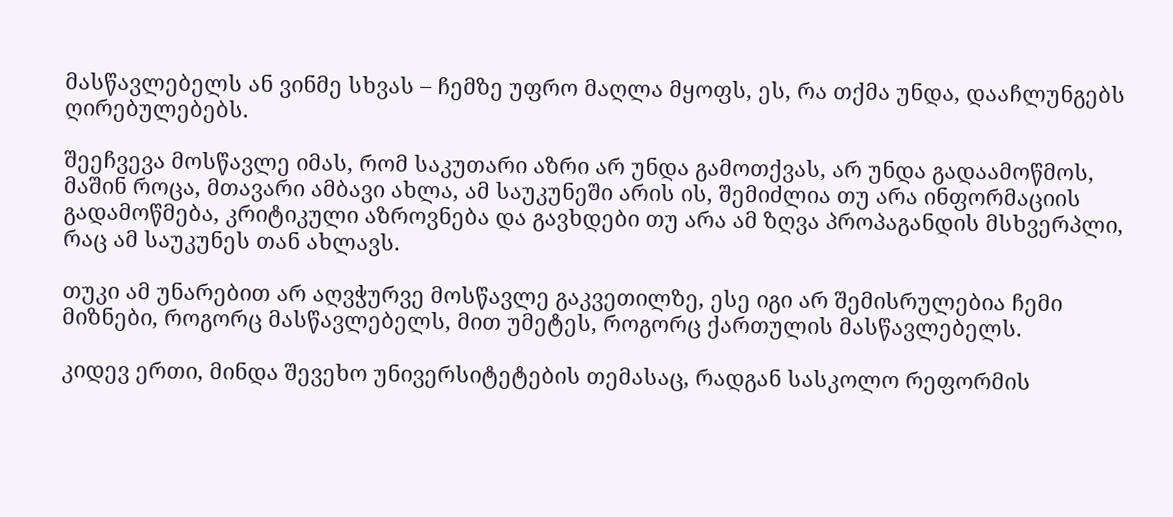მასწავლებელს ან ვინმე სხვას – ჩემზე უფრო მაღლა მყოფს, ეს, რა თქმა უნდა, დააჩლუნგებს ღირებულებებს.

შეეჩვევა მოსწავლე იმას, რომ საკუთარი აზრი არ უნდა გამოთქვას, არ უნდა გადაამოწმოს, მაშინ როცა, მთავარი ამბავი ახლა, ამ საუკუნეში არის ის, შემიძლია თუ არა ინფორმაციის გადამოწმება, კრიტიკული აზროვნება და გავხდები თუ არა ამ ზღვა პროპაგანდის მსხვერპლი, რაც ამ საუკუნეს თან ახლავს.

თუკი ამ უნარებით არ აღვჭურვე მოსწავლე გაკვეთილზე, ესე იგი არ შემისრულებია ჩემი მიზნები, როგორც მასწავლებელს, მით უმეტეს, როგორც ქართულის მასწავლებელს.

კიდევ ერთი, მინდა შევეხო უნივერსიტეტების თემასაც, რადგან სასკოლო რეფორმის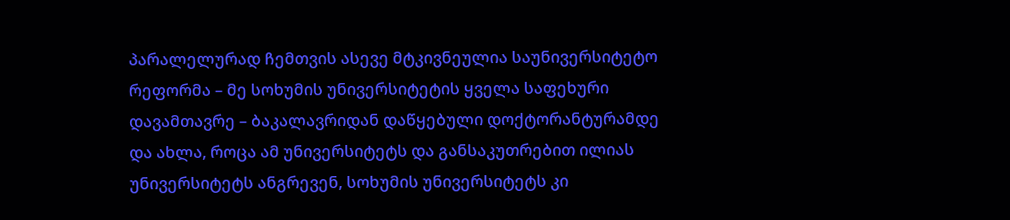პარალელურად ჩემთვის ასევე მტკივნეულია საუნივერსიტეტო რეფორმა – მე სოხუმის უნივერსიტეტის ყველა საფეხური დავამთავრე – ბაკალავრიდან დაწყებული დოქტორანტურამდე და ახლა, როცა ამ უნივერსიტეტს და განსაკუთრებით ილიას უნივერსიტეტს ანგრევენ, სოხუმის უნივერსიტეტს კი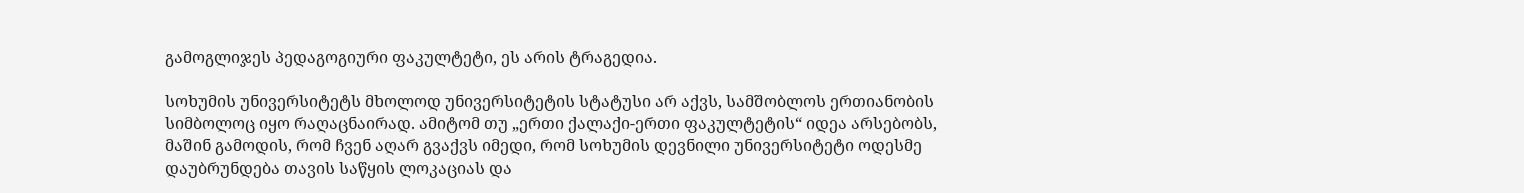გამოგლიჯეს პედაგოგიური ფაკულტეტი, ეს არის ტრაგედია.

სოხუმის უნივერსიტეტს მხოლოდ უნივერსიტეტის სტატუსი არ აქვს, სამშობლოს ერთიანობის სიმბოლოც იყო რაღაცნაირად. ამიტომ თუ „ერთი ქალაქი-ერთი ფაკულტეტის“ იდეა არსებობს, მაშინ გამოდის, რომ ჩვენ აღარ გვაქვს იმედი, რომ სოხუმის დევნილი უნივერსიტეტი ოდესმე დაუბრუნდება თავის საწყის ლოკაციას და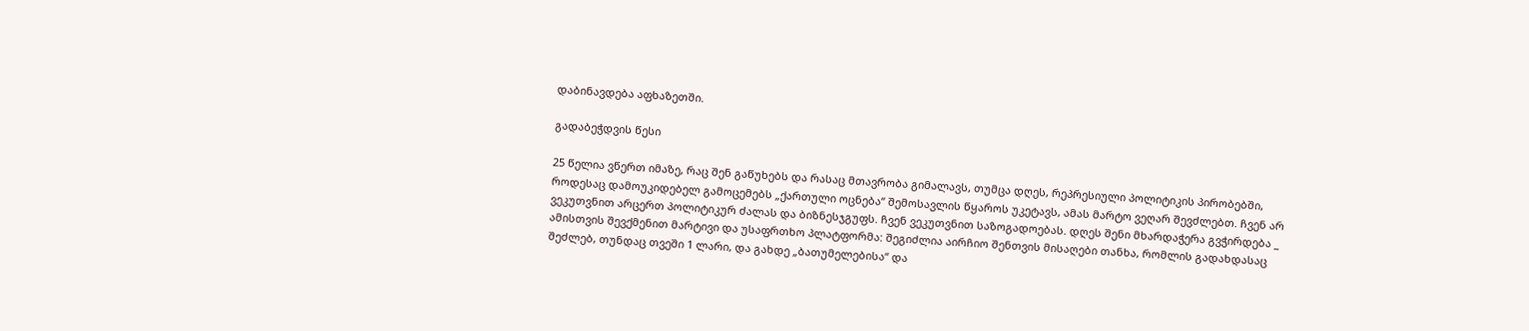დაბინავდება აფხაზეთში.

გადაბეჭდვის წესი

25 წელია ვწერთ იმაზე, რაც შენ გაწუხებს და რასაც მთავრობა გიმალავს, თუმცა დღეს, რეპრესიული პოლიტიკის პირობებში, როდესაც დამოუკიდებელ გამოცემებს „ქართული ოცნება“ შემოსავლის წყაროს უკეტავს, ამას მარტო ვეღარ შევძლებთ. ჩვენ არ ვეკუთვნით არცერთ პოლიტიკურ ძალას და ბიზნესჯგუფს. ჩვენ ვეკუთვნით საზოგადოებას. დღეს შენი მხარდაჭერა გვჭირდება _ ამისთვის შევქმენით მარტივი და უსაფრთხო პლატფორმა: შეგიძლია აირჩიო შენთვის მისაღები თანხა, რომლის გადახდასაც შეძლებ, თუნდაც თვეში 1 ლარი, და გახდე „ბათუმელებისა“ და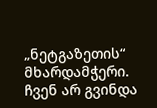„ნეტგაზეთის“ მხარდამჭერი. ჩვენ არ გვინდა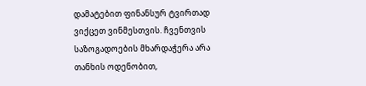დამატებით ფინანსურ ტვირთად ვიქცეთ ვინმესთვის. ჩვენთვის საზოგადოების მხარდაჭერა არა თანხის ოდენობით,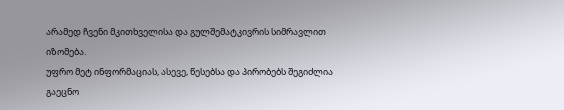არამედ ჩვენი მკითხველისა და გულშემატკივრის სიმრავლით იზომება.
უფრო მეტ ინფორმაციას, ასევე, წესებსა და პირობებს შეგიძლია გაეცნო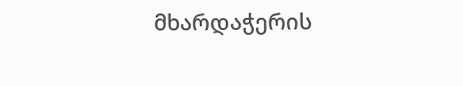მხარდაჭერის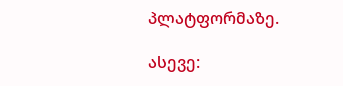პლატფორმაზე.

ასევე: